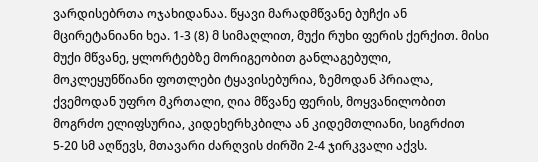ვარდისებრთა ოჯახიდანაა. წყავი მარადმწვანე ბუჩქი ან მცირეტანიანი ხეა. 1-3 (8) მ სიმაღლით, მუქი რუხი ფერის ქერქით. მისი მუქი მწვანე, ყლორტებზე მორიგეობით განლაგებული, მოკლეყუნწიანი ფოთლები ტყავისებურია, ზემოდან პრიალა, ქვემოდან უფრო მკრთალი, ღია მწვანე ფერის, მოყვანილობით მოგრძო ელიფსურია, კიდეხერხკბილა ან კიდემთლიანი, სიგრძით 5-20 სმ აღწევს, მთავარი ძარღვის ძირში 2-4 ჯირკვალი აქვს.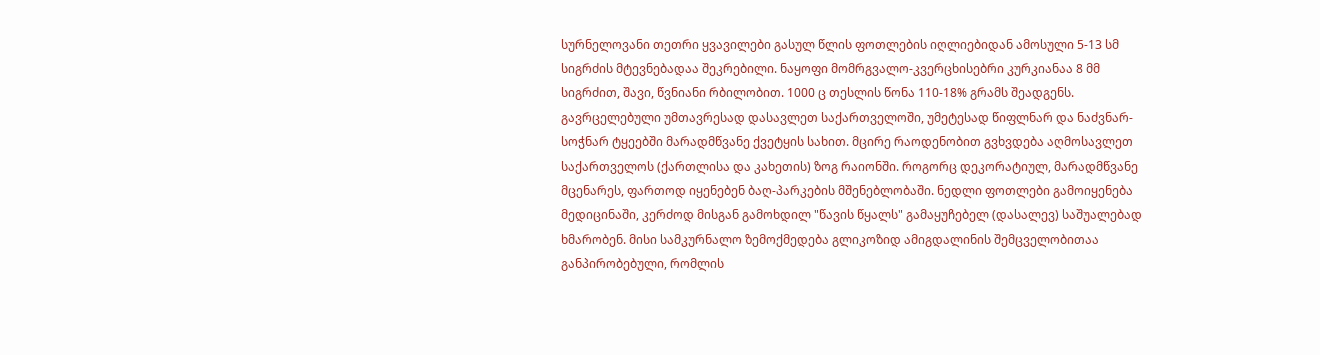სურნელოვანი თეთრი ყვავილები გასულ წლის ფოთლების იღლიებიდან ამოსული 5-13 სმ სიგრძის მტევნებადაა შეკრებილი. ნაყოფი მომრგვალო-კვერცხისებრი კურკიანაა 8 მმ სიგრძით, შავი, წვნიანი რბილობით. 1000 ც თესლის წონა 110-18% გრამს შეადგენს. გავრცელებული უმთავრესად დასავლეთ საქართველოში, უმეტესად წიფლნარ და ნაძვნარ-სოჭნარ ტყეებში მარადმწვანე ქვეტყის სახით. მცირე რაოდენობით გვხვდება აღმოსავლეთ საქართველოს (ქართლისა და კახეთის) ზოგ რაიონში. როგორც დეკორატიულ, მარადმწვანე მცენარეს, ფართოდ იყენებენ ბაღ-პარკების მშენებლობაში. ნედლი ფოთლები გამოიყენება მედიცინაში, კერძოდ მისგან გამოხდილ "წავის წყალს" გამაყუჩებელ (დასალევ) საშუალებად ხმარობენ. მისი სამკურნალო ზემოქმედება გლიკოზიდ ამიგდალინის შემცველობითაა განპირობებული, რომლის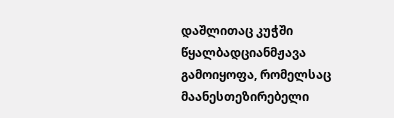დაშლითაც კუჭში წყალბადციანმჟავა გამოიყოფა, რომელსაც მაანესთეზირებელი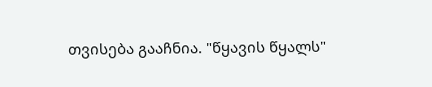თვისება გააჩნია. "წყავის წყალს"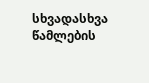სხვადასხვა წამლების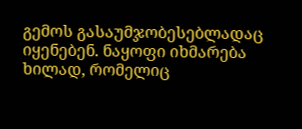გემოს გასაუმჯობესებლადაც იყენებენ. ნაყოფი იხმარება ხილად, რომელიც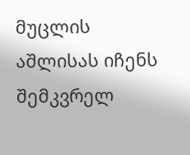მუცლის აშლისას იჩენს შემკვრელ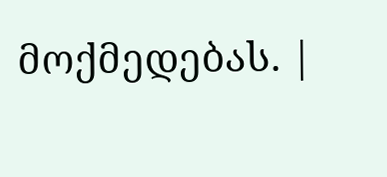მოქმედებას. |